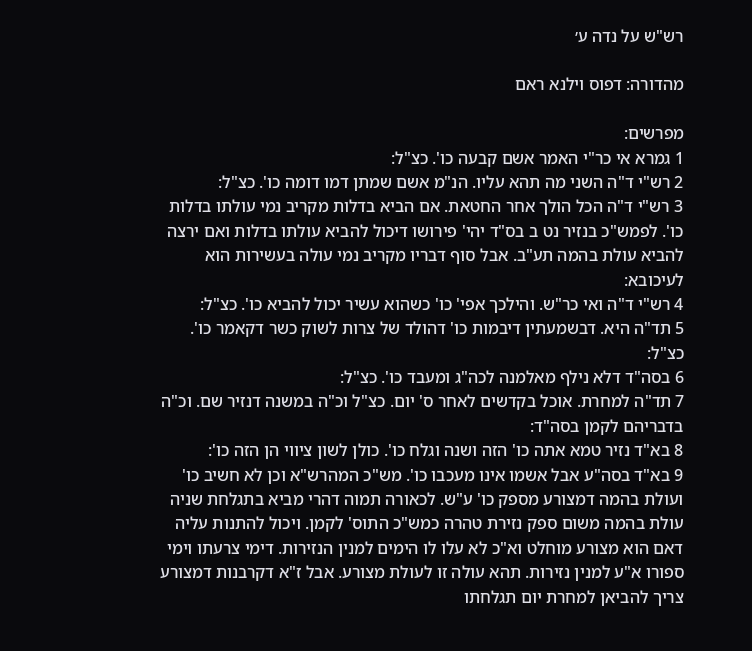רש"ש על נדה ע׳

מהדורה: דפוס וילנא ראם

מפרשים:
1 גמרא אי כר"י האמר אשם קבעה כו'. כצ"ל:
2 רש"י ד"ה השני מה תהא עליו. הנ"מ אשם שמתן דמו דומה כו'. כצ"ל:
3 רש"י ד"ה הכל הולך אחר החטאת. אם הביא בדלות מקריב נמי עולתו בדלות כו'. לפמש"כ בנזיר נט ב בס"ד יהי' פירושו דיכול להביא עולתו בדלות ואם ירצה להביא עולת בהמה תע"ב. אבל סוף דבריו מקריב נמי עולה בעשירות הוא לעיכובא:
4 רש"י ד"ה ואי כר"ש. והילכך אפי' כו' כשהוא עשיר יכול להביא כו'. כצ"ל:
5 תד"ה היא. דבשמעתין דיבמות כו' דהולד של צרות לשוק כשר דקאמר כו'. כצ"ל:
6 בסה"ד דלא נילף מאלמנה לכה"ג ומעבד כו'. כצ"ל:
7 תד"ה למחרת. אוכל בקדשים לאחר ס' יום. כצ"ל וכ"ה במשנה דנזיר שם. וכ"ה בדבריהם לקמן בסה"ד:
8 בא"ד נזיר טמא אתה כו' הזה ושנה וגלח כו'. כולן לשון ציווי הן הזה כו':
9 בא"ד בסה"ע אבל אשמו אינו מעכבו כו'. מש"כ המהרש"א וכן לא חשיב כו' ועולת בהמה דמצורע מספק כו' ע"ש. לכאורה תמוה דהרי מביא בתגלחת שניה עולת בהמה משום ספק נזירת טהרה כמש"כ התוס' לקמן. ויכול להתנות עליה דאם הוא מצורע מוחלט וא"כ לא עלו לו הימים למנין הנזירות. דימי צרעתו וימי ספורו א"ע למנין נזירות. תהא עולה זו לעולת מצורע. אבל ז"א דקרבנות דמצורע צריך להביאן למחרת יום תגלחתו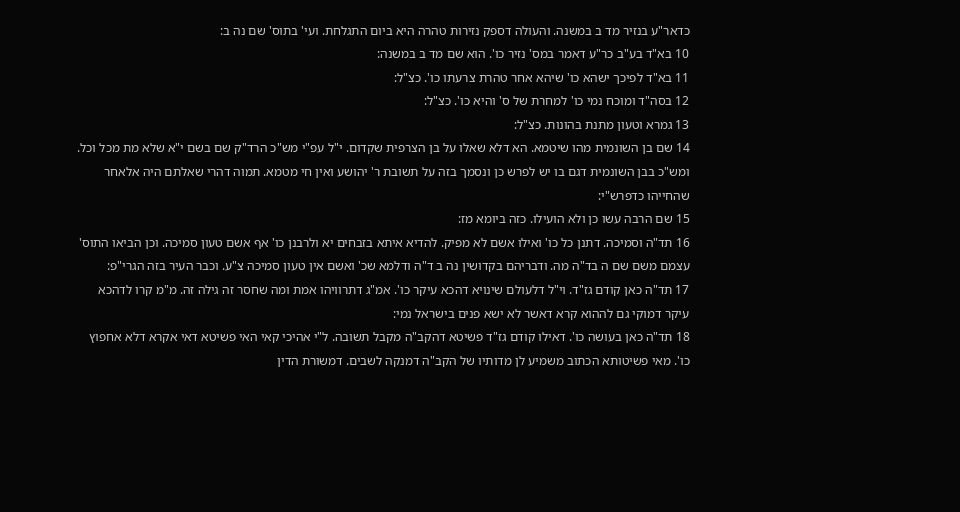כדאר"ע בנזיר מד ב במשנה. והעולה דספק נזירות טהרה היא ביום התגלחת. ועי' בתוס' שם נה ב:
10 בא"ד בע"ב כר"ע דאמר במס' נזיר כו'. הוא שם מד ב במשנה:
11 בא"ד לפיכך ישהא כו' שיהא אחר טהרת צרעתו כו'. כצ"ל:
12 בסה"ד ומוכח נמי כו' למחרת של ס' והיא כו'. כצ"ל:
13 גמרא וטעון מתנת בהונות. כצ"ל:
14 שם בן השונמית מהו שיטמא. הא דלא שאלו על בן הצרפית שקדום. י"ל עפ"י מש"כ הרד"ק שם בשם י"א שלא מת מכל וכל. ומש"כ בבן השונמית דגם בו יש לפרש כן ונסמך בזה על תשובת ר' יהושע ואין חי מטמא. תמוה דהרי שאלתם היה אלאחר שהחייהו כדפרש"י:
15 שם הרבה עשו כן ולא הועילו. כזה ביומא מז:
16 תד"ה וסמיכה. דתנן כל כו' ואילו אשם לא מפיק. להדיא איתא בזבחים יא ולרבנן כו' אף אשם טעון סמיכה. וכן הביאו התוס' עצמם משם שם ה בד"ה מה. ודבריהם בקדושין נה ב ד"ה ודלמא שכ' ואשם אין טעון סמיכה צ"ע. וכבר העיר בזה הגרי"פ:
17 תד"ה כאן קודם גז"ד. וי"ל דלעולם שינויא דהכא עיקר כו'. אמ"ג דתרוויהו אמת ומה שחסר זה גילה זה. מ"מ קרו לדהכא עיקר דמוקי גם לההוא קרא דאשר לא ישא פנים בישראל נמי:
18 תד"ה כאן בעושה כו'. דאילו קודם גז"ד פשיטא דהקב"ה מקבל תשובה. ל"י אהיכי קאי האי פשיטא דאי אקרא דלא אחפוץ כו'. מאי פשיטותא הכתוב משמיע לן מדותיו של הקב"ה דמנקה לשבים. דמשורת הדין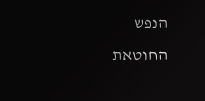הנפש החוטאת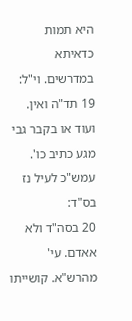היא תמות כדאיתא במדרשים. וי"ל:
19 תד"ה ואין. ועוד או בקבר גבי מגע כתיב כו'. עמש"כ לעיל נז בס"ד:
20 בסה"ד ולא אאדם. עי' מהרש"א. קושייתו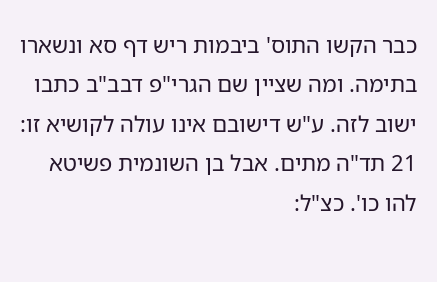כבר הקשו התוס' ביבמות ריש דף סא ונשארו בתימה. ומה שציין שם הגרי"פ דבב"ב כתבו ישוב לזה. ע"ש דישובם אינו עולה לקושיא זו:
21 תד"ה מתים. אבל בן השונמית פשיטא להו כו'. כצ"ל: